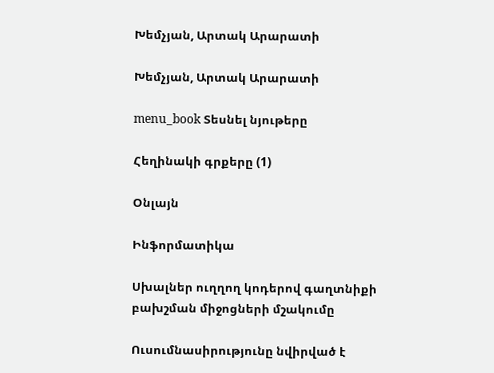Խեմչյան, Արտակ Արարատի

Խեմչյան, Արտակ Արարատի

menu_book Տեսնել նյութերը

Հեղինակի գրքերը (1)

Օնլայն

Ինֆորմատիկա

Սխալներ ուղղող կոդերով գաղտնիքի բախշման միջոցների մշակումը

Ուսումնասիրությունը նվիրված է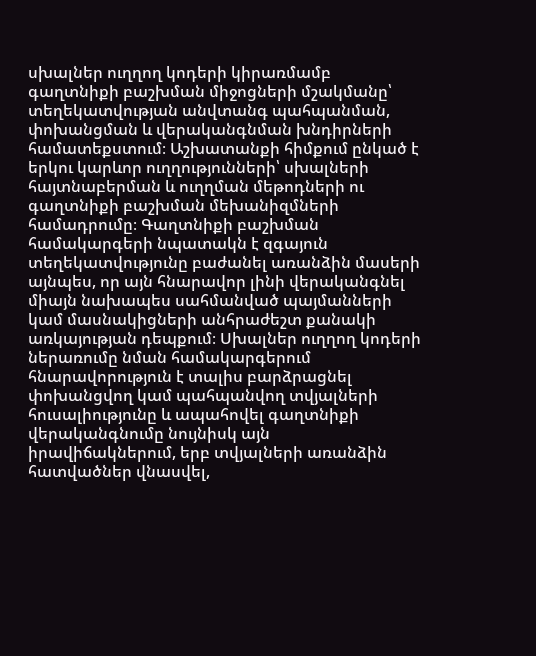սխալներ ուղղող կոդերի կիրառմամբ գաղտնիքի բաշխման միջոցների մշակմանը՝ տեղեկատվության անվտանգ պահպանման, փոխանցման և վերականգնման խնդիրների համատեքստում։ Աշխատանքի հիմքում ընկած է երկու կարևոր ուղղությունների՝ սխալների հայտնաբերման և ուղղման մեթոդների ու գաղտնիքի բաշխման մեխանիզմների համադրումը։ Գաղտնիքի բաշխման համակարգերի նպատակն է զգայուն տեղեկատվությունը բաժանել առանձին մասերի այնպես, որ այն հնարավոր լինի վերականգնել միայն նախապես սահմանված պայմանների կամ մասնակիցների անհրաժեշտ քանակի առկայության դեպքում։ Սխալներ ուղղող կոդերի ներառումը նման համակարգերում հնարավորություն է տալիս բարձրացնել փոխանցվող կամ պահպանվող տվյալների հուսալիությունը և ապահովել գաղտնիքի վերականգնումը նույնիսկ այն իրավիճակներում, երբ տվյալների առանձին հատվածներ վնասվել,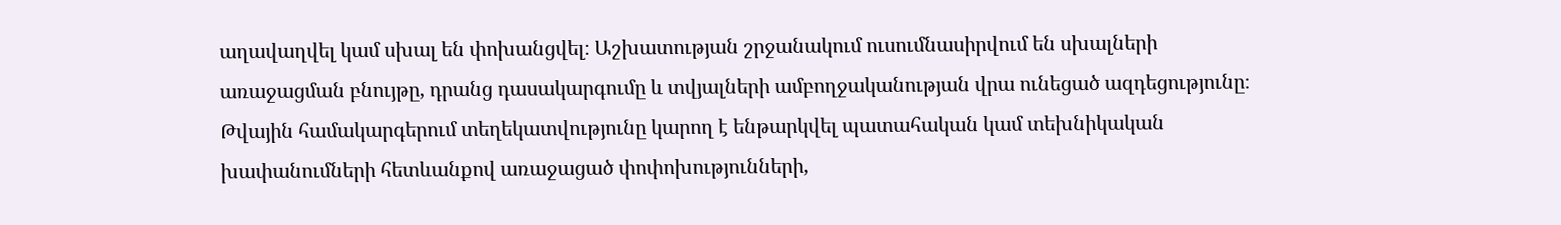աղավաղվել կամ սխալ են փոխանցվել։ Աշխատության շրջանակում ուսումնասիրվում են սխալների առաջացման բնույթը, դրանց դասակարգումը և տվյալների ամբողջականության վրա ունեցած ազդեցությունը։ Թվային համակարգերում տեղեկատվությունը կարող է ենթարկվել պատահական կամ տեխնիկական խափանումների հետևանքով առաջացած փոփոխությունների,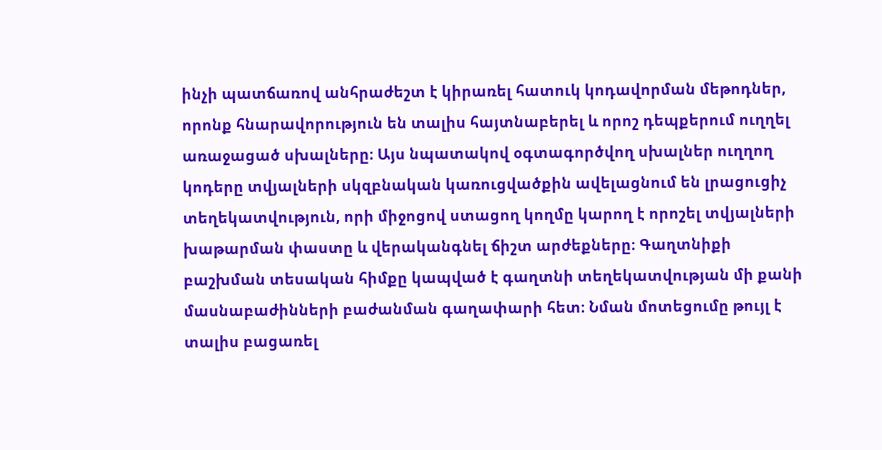ինչի պատճառով անհրաժեշտ է կիրառել հատուկ կոդավորման մեթոդներ, որոնք հնարավորություն են տալիս հայտնաբերել և որոշ դեպքերում ուղղել առաջացած սխալները։ Այս նպատակով օգտագործվող սխալներ ուղղող կոդերը տվյալների սկզբնական կառուցվածքին ավելացնում են լրացուցիչ տեղեկատվություն, որի միջոցով ստացող կողմը կարող է որոշել տվյալների խաթարման փաստը և վերականգնել ճիշտ արժեքները։ Գաղտնիքի բաշխման տեսական հիմքը կապված է գաղտնի տեղեկատվության մի քանի մասնաբաժինների բաժանման գաղափարի հետ։ Նման մոտեցումը թույլ է տալիս բացառել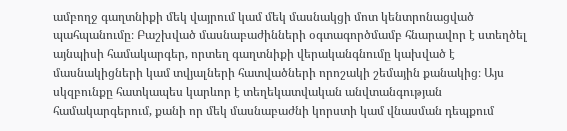ամբողջ գաղտնիքի մեկ վայրում կամ մեկ մասնակցի մոտ կենտրոնացված պահպանումը։ Բաշխված մասնաբաժինների օգտագործմամբ հնարավոր է ստեղծել այնպիսի համակարգեր, որտեղ գաղտնիքի վերականգնումը կախված է մասնակիցների կամ տվյալների հատվածների որոշակի շեմային քանակից։ Այս սկզբունքը հատկապես կարևոր է տեղեկատվական անվտանգության համակարգերում, քանի որ մեկ մասնաբաժնի կորստի կամ վնասման դեպքում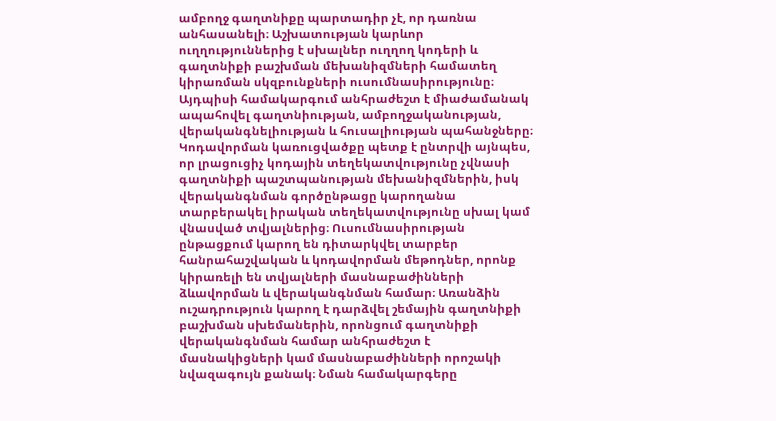ամբողջ գաղտնիքը պարտադիր չէ, որ դառնա անհասանելի։ Աշխատության կարևոր ուղղություններից է սխալներ ուղղող կոդերի և գաղտնիքի բաշխման մեխանիզմների համատեղ կիրառման սկզբունքների ուսումնասիրությունը։ Այդպիսի համակարգում անհրաժեշտ է միաժամանակ ապահովել գաղտնիության, ամբողջականության, վերականգնելիության և հուսալիության պահանջները։ Կոդավորման կառուցվածքը պետք է ընտրվի այնպես, որ լրացուցիչ կոդային տեղեկատվությունը չվնասի գաղտնիքի պաշտպանության մեխանիզմներին, իսկ վերականգնման գործընթացը կարողանա տարբերակել իրական տեղեկատվությունը սխալ կամ վնասված տվյալներից։ Ուսումնասիրության ընթացքում կարող են դիտարկվել տարբեր հանրահաշվական և կոդավորման մեթոդներ, որոնք կիրառելի են տվյալների մասնաբաժինների ձևավորման և վերականգնման համար։ Առանձին ուշադրություն կարող է դարձվել շեմային գաղտնիքի բաշխման սխեմաներին, որոնցում գաղտնիքի վերականգնման համար անհրաժեշտ է մասնակիցների կամ մասնաբաժինների որոշակի նվազագույն քանակ։ Նման համակարգերը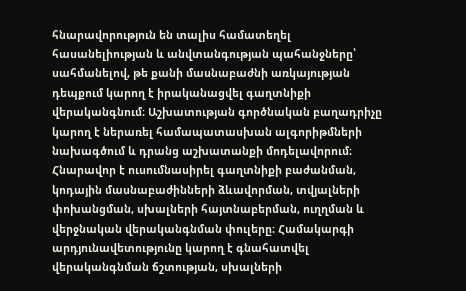հնարավորություն են տալիս համատեղել հասանելիության և անվտանգության պահանջները՝ սահմանելով, թե քանի մասնաբաժնի առկայության դեպքում կարող է իրականացվել գաղտնիքի վերականգնում։ Աշխատության գործնական բաղադրիչը կարող է ներառել համապատասխան ալգորիթմների նախագծում և դրանց աշխատանքի մոդելավորում։ Հնարավոր է ուսումնասիրել գաղտնիքի բաժանման, կոդային մասնաբաժինների ձևավորման, տվյալների փոխանցման, սխալների հայտնաբերման, ուղղման և վերջնական վերականգնման փուլերը։ Համակարգի արդյունավետությունը կարող է գնահատվել վերականգնման ճշտության, սխալների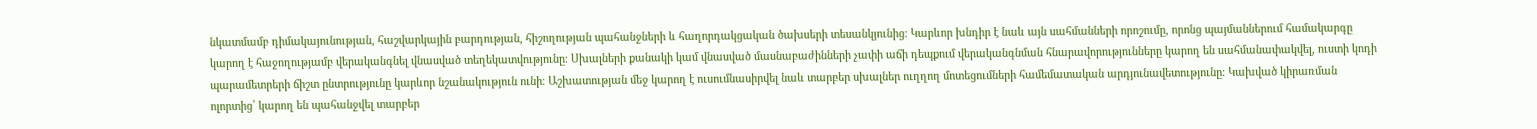նկատմամբ դիմակայունության, հաշվարկային բարդության, հիշողության պահանջների և հաղորդակցական ծախսերի տեսանկյունից։ Կարևոր խնդիր է նաև այն սահմանների որոշումը, որոնց պայմաններում համակարգը կարող է հաջողությամբ վերականգնել վնասված տեղեկատվությունը։ Սխալների քանակի կամ վնասված մասնաբաժինների չափի աճի դեպքում վերականգնման հնարավորությունները կարող են սահմանափակվել, ուստի կոդի պարամետրերի ճիշտ ընտրությունը կարևոր նշանակություն ունի։ Աշխատության մեջ կարող է ուսումնասիրվել նաև տարբեր սխալներ ուղղող մոտեցումների համեմատական արդյունավետությունը։ Կախված կիրառման ոլորտից՝ կարող են պահանջվել տարբեր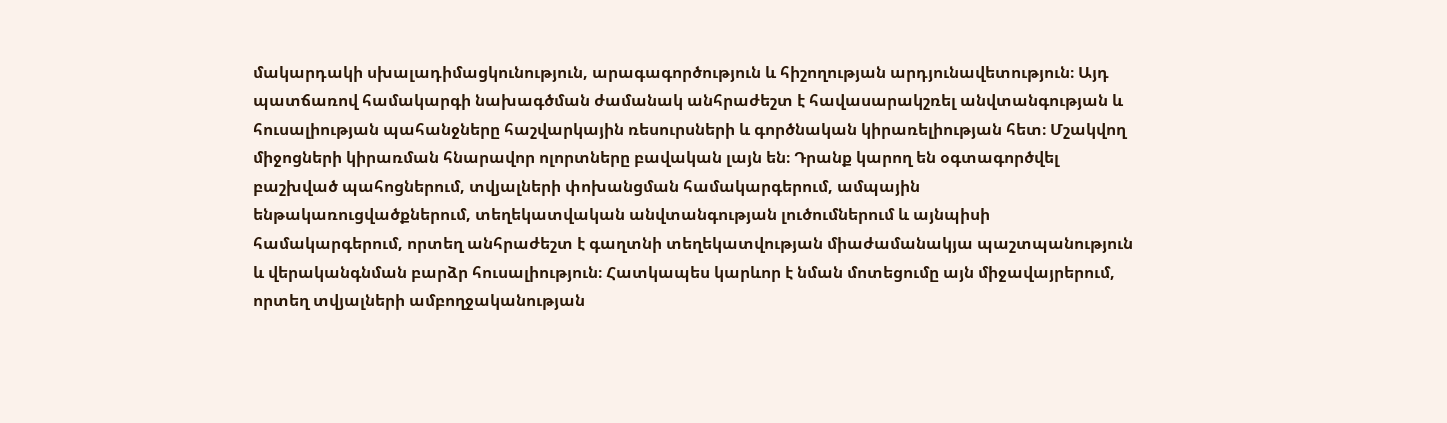մակարդակի սխալադիմացկունություն, արագագործություն և հիշողության արդյունավետություն։ Այդ պատճառով համակարգի նախագծման ժամանակ անհրաժեշտ է հավասարակշռել անվտանգության և հուսալիության պահանջները հաշվարկային ռեսուրսների և գործնական կիրառելիության հետ։ Մշակվող միջոցների կիրառման հնարավոր ոլորտները բավական լայն են։ Դրանք կարող են օգտագործվել բաշխված պահոցներում, տվյալների փոխանցման համակարգերում, ամպային ենթակառուցվածքներում, տեղեկատվական անվտանգության լուծումներում և այնպիսի համակարգերում, որտեղ անհրաժեշտ է գաղտնի տեղեկատվության միաժամանակյա պաշտպանություն և վերականգնման բարձր հուսալիություն։ Հատկապես կարևոր է նման մոտեցումը այն միջավայրերում, որտեղ տվյալների ամբողջականության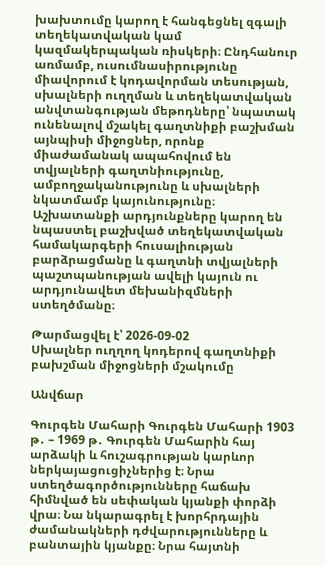խախտումը կարող է հանգեցնել զգալի տեղեկատվական կամ կազմակերպական ռիսկերի։ Ընդհանուր առմամբ, ուսումնասիրությունը միավորում է կոդավորման տեսության, սխալների ուղղման և տեղեկատվական անվտանգության մեթոդները՝ նպատակ ունենալով մշակել գաղտնիքի բաշխման այնպիսի միջոցներ, որոնք միաժամանակ ապահովում են տվյալների գաղտնիությունը, ամբողջականությունը և սխալների նկատմամբ կայունությունը։ Աշխատանքի արդյունքները կարող են նպաստել բաշխված տեղեկատվական համակարգերի հուսալիության բարձրացմանը և գաղտնի տվյալների պաշտպանության ավելի կայուն ու արդյունավետ մեխանիզմների ստեղծմանը։

Թարմացվել է՝ 2026-09-02
Սխալներ ուղղող կոդերով գաղտնիքի բախշման միջոցների մշակումը

Անվճար

Գուրգեն Մահարի Գուրգեն Մահարի 1903 թ․ – 1969 թ․ Գուրգեն Մահարին հայ արձակի և հուշագրության կարևոր ներկայացուցիչներից է։ Նրա ստեղծագործությունները հաճախ հիմնված են սեփական կյանքի փորձի վրա։ Նա նկարագրել է խորհրդային ժամանակների դժվարությունները և բանտային կյանքը։ Նրա հայտնի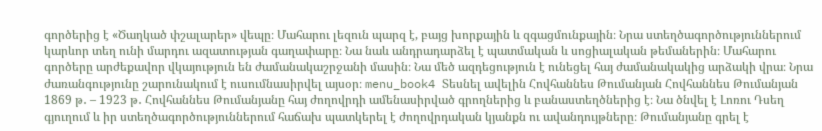գործերից է «Ծաղկած փշալարեր» վեպը։ Մահարու լեզուն պարզ է, բայց խորքային և զգացմունքային։ Նրա ստեղծագործություններում կարևոր տեղ ունի մարդու ազատության գաղափարը։ Նա նաև անդրադարձել է պատմական և սոցիալական թեմաներին։ Մահարու գործերը արժեքավոր վկայություն են ժամանակաշրջանի մասին։ Նա մեծ ազդեցություն է ունեցել հայ ժամանակակից արձակի վրա։ Նրա ժառանգությունը շարունակում է ուսումնասիրվել այսօր։ menu_book4 Տեսնել ավելին Հովհաննես Թումանյան Հովհաննես Թումանյան 1869 թ․ – 1923 թ․ Հովհաննես Թումանյանը հայ ժողովրդի ամենասիրված գրողներից և բանաստեղծներից է։ Նա ծնվել է Լոռու Դսեղ գյուղում և իր ստեղծագործություններում հաճախ պատկերել է ժողովրդական կյանքն ու ավանդույթները։ Թումանյանը գրել է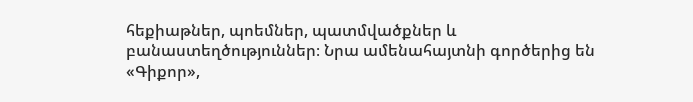հեքիաթներ, պոեմներ, պատմվածքներ և բանաստեղծություններ։ Նրա ամենահայտնի գործերից են «Գիքոր»,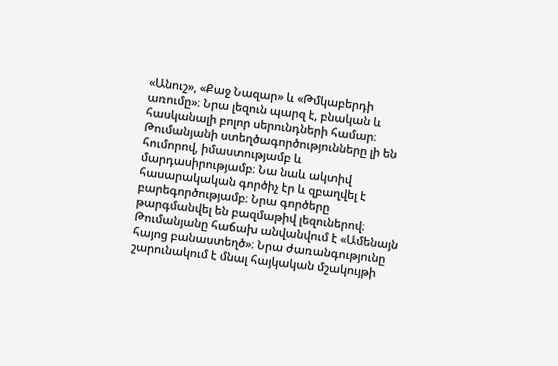«Անուշ», «Քաջ Նազար» և «Թմկաբերդի առումը»։ Նրա լեզուն պարզ է, բնական և հասկանալի բոլոր սերունդների համար։ Թումանյանի ստեղծագործությունները լի են հումորով, իմաստությամբ և մարդասիրությամբ։ Նա նաև ակտիվ հասարակական գործիչ էր և զբաղվել է բարեգործությամբ։ Նրա գործերը թարգմանվել են բազմաթիվ լեզուներով։ Թումանյանը հաճախ անվանվում է «Ամենայն հայոց բանաստեղծ»։ Նրա ժառանգությունը շարունակում է մնալ հայկական մշակույթի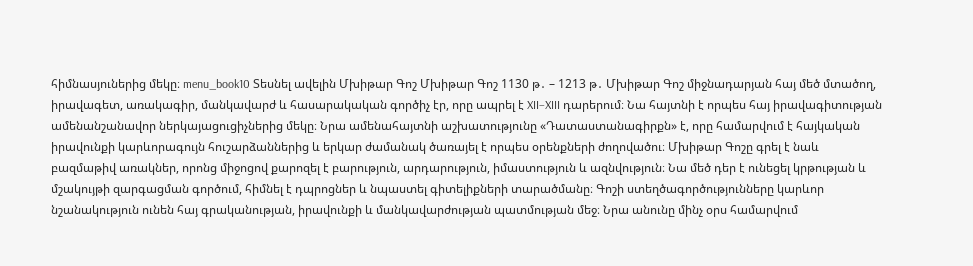հիմնասյուներից մեկը։ menu_book10 Տեսնել ավելին Մխիթար Գոշ Մխիթար Գոշ 1130 թ․ – 1213 թ․ Մխիթար Գոշ միջնադարյան հայ մեծ մտածող, իրավագետ, առակագիր, մանկավարժ և հասարակական գործիչ էր, որը ապրել է XII–XIII դարերում։ Նա հայտնի է որպես հայ իրավագիտության ամենանշանավոր ներկայացուցիչներից մեկը։ Նրա ամենահայտնի աշխատությունը «Դատաստանագիրքն» է, որը համարվում է հայկական իրավունքի կարևորագույն հուշարձաններից և երկար ժամանակ ծառայել է որպես օրենքների ժողովածու։ Մխիթար Գոշը գրել է նաև բազմաթիվ առակներ, որոնց միջոցով քարոզել է բարություն, արդարություն, իմաստություն և ազնվություն։ Նա մեծ դեր է ունեցել կրթության և մշակույթի զարգացման գործում, հիմնել է դպրոցներ և նպաստել գիտելիքների տարածմանը։ Գոշի ստեղծագործությունները կարևոր նշանակություն ունեն հայ գրականության, իրավունքի և մանկավարժության պատմության մեջ։ Նրա անունը մինչ օրս համարվում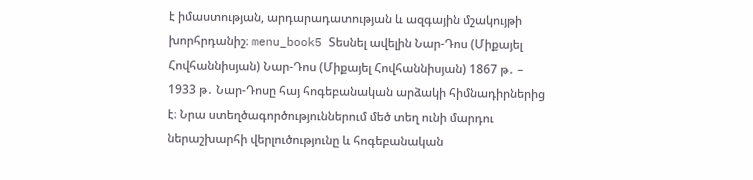է իմաստության, արդարադատության և ազգային մշակույթի խորհրդանիշ։ menu_book5 Տեսնել ավելին Նար-Դոս (Միքայել Հովհաննիսյան) Նար-Դոս (Միքայել Հովհաննիսյան) 1867 թ․ – 1933 թ․ Նար-Դոսը հայ հոգեբանական արձակի հիմնադիրներից է։ Նրա ստեղծագործություններում մեծ տեղ ունի մարդու ներաշխարհի վերլուծությունը և հոգեբանական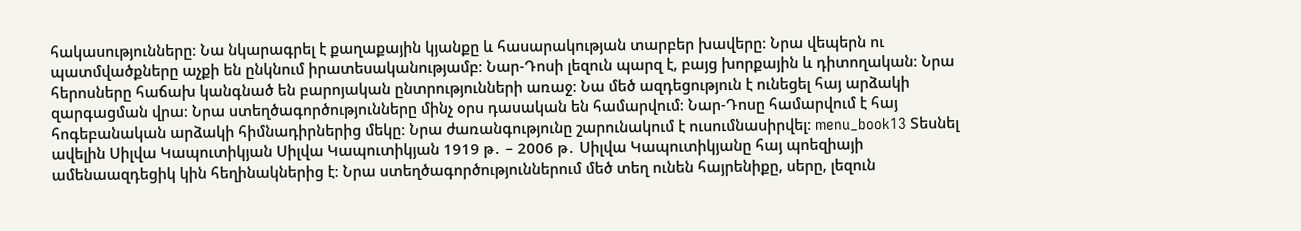հակասությունները։ Նա նկարագրել է քաղաքային կյանքը և հասարակության տարբեր խավերը։ Նրա վեպերն ու պատմվածքները աչքի են ընկնում իրատեսականությամբ։ Նար-Դոսի լեզուն պարզ է, բայց խորքային և դիտողական։ Նրա հերոսները հաճախ կանգնած են բարոյական ընտրությունների առաջ։ Նա մեծ ազդեցություն է ունեցել հայ արձակի զարգացման վրա։ Նրա ստեղծագործությունները մինչ օրս դասական են համարվում։ Նար-Դոսը համարվում է հայ հոգեբանական արձակի հիմնադիրներից մեկը։ Նրա ժառանգությունը շարունակում է ուսումնասիրվել։ menu_book13 Տեսնել ավելին Սիլվա Կապուտիկյան Սիլվա Կապուտիկյան 1919 թ․ – 2006 թ․ Սիլվա Կապուտիկյանը հայ պոեզիայի ամենաազդեցիկ կին հեղինակներից է։ Նրա ստեղծագործություններում մեծ տեղ ունեն հայրենիքը, սերը, լեզուն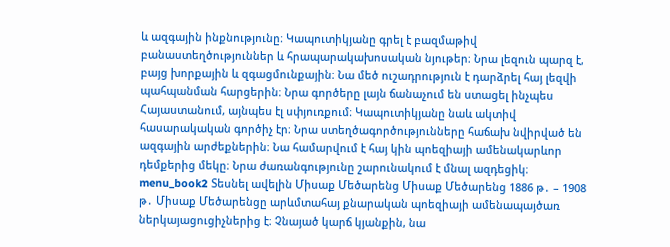և ազգային ինքնությունը։ Կապուտիկյանը գրել է բազմաթիվ բանաստեղծություններ և հրապարակախոսական նյութեր։ Նրա լեզուն պարզ է, բայց խորքային և զգացմունքային։ Նա մեծ ուշադրություն է դարձրել հայ լեզվի պահպանման հարցերին։ Նրա գործերը լայն ճանաչում են ստացել ինչպես Հայաստանում, այնպես էլ սփյուռքում։ Կապուտիկյանը նաև ակտիվ հասարակական գործիչ էր։ Նրա ստեղծագործությունները հաճախ նվիրված են ազգային արժեքներին։ Նա համարվում է հայ կին պոեզիայի ամենակարևոր դեմքերից մեկը։ Նրա ժառանգությունը շարունակում է մնալ ազդեցիկ։ menu_book2 Տեսնել ավելին Միսաք Մեծարենց Միսաք Մեծարենց 1886 թ․ – 1908 թ․ Միսաք Մեծարենցը արևմտահայ քնարական պոեզիայի ամենապայծառ ներկայացուցիչներից է։ Չնայած կարճ կյանքին, նա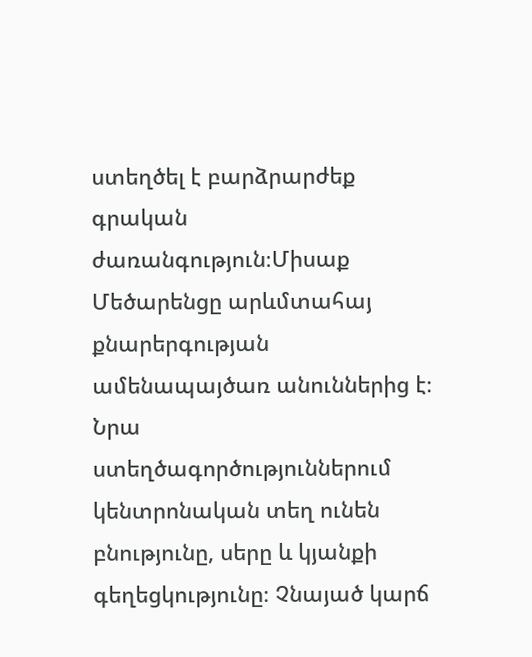ստեղծել է բարձրարժեք գրական ժառանգություն։Միսաք Մեծարենցը արևմտահայ քնարերգության ամենապայծառ անուններից է։ Նրա ստեղծագործություններում կենտրոնական տեղ ունեն բնությունը, սերը և կյանքի գեղեցկությունը։ Չնայած կարճ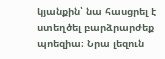կյանքին՝ նա հասցրել է ստեղծել բարձրարժեք պոեզիա։ Նրա լեզուն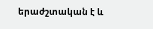երաժշտական է և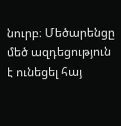նուրբ։ Մեծարենցը մեծ ազդեցություն է ունեցել հայ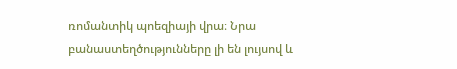ռոմանտիկ պոեզիայի վրա։ Նրա բանաստեղծությունները լի են լույսով և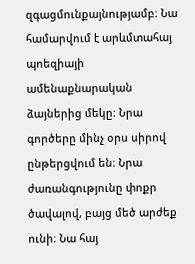զգացմունքայնությամբ։ Նա համարվում է արևմտահայ պոեզիայի ամենաքնարական ձայներից մեկը։ Նրա գործերը մինչ օրս սիրով ընթերցվում են։ Նրա ժառանգությունը փոքր ծավալով, բայց մեծ արժեք ունի։ Նա հայ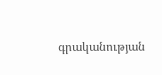գրականության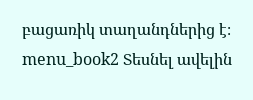բացառիկ տաղանդներից է։ menu_book2 Տեսնել ավելին